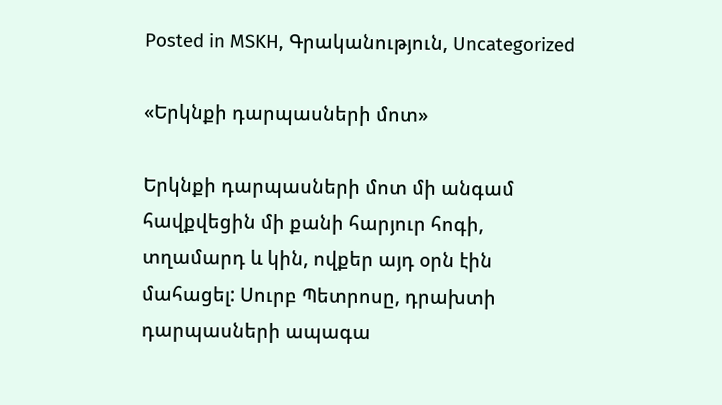Posted in MSKH, Գրականություն, Uncategorized

«Երկնքի դարպասների մոտ»

Երկնքի դարպասների մոտ մի անգամ հավքվեցին մի քանի հարյուր հոգի, տղամարդ և կին, ովքեր այդ օրն էին մահացել: Սուրբ Պետրոսը, դրախտի դարպասների ապագա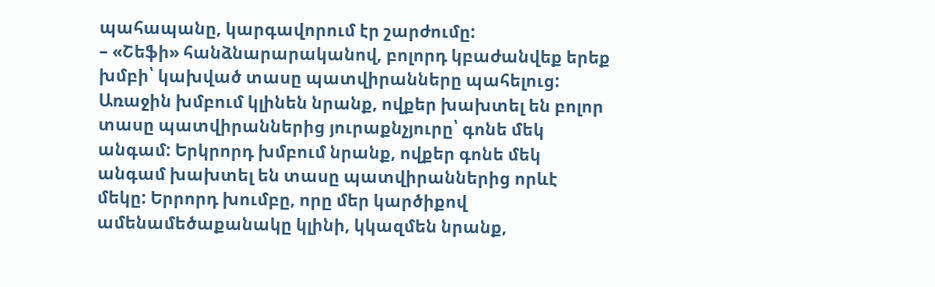պահապանը, կարգավորում էր շարժումը:
– «Շեֆի» հանձնարարականով, բոլորդ կբաժանվեք երեք խմբի՝ կախված տասը պատվիրանները պահելուց: Առաջին խմբում կլինեն նրանք, ովքեր խախտել են բոլոր տասը պատվիրաններից յուրաքնչյուրը՝ գոնե մեկ անգամ: Երկրորդ խմբում նրանք, ովքեր գոնե մեկ անգամ խախտել են տասը պատվիրաններից որևէ մեկը: Երրորդ խումբը, որը մեր կարծիքով ամենամեծաքանակը կլինի, կկազմեն նրանք,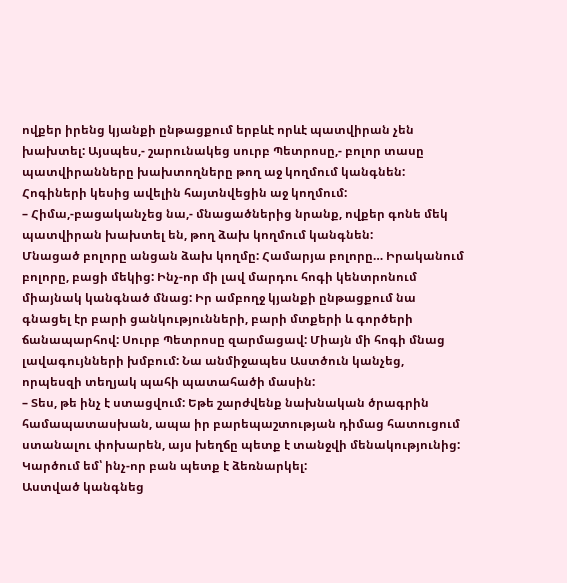ովքեր իրենց կյանքի ընթացքում երբևէ որևէ պատվիրան չեն խախտել: Այսպես,- շարունակեց սուրբ Պետրոսը,- բոլոր տասը պատվիրանները խախտողները թող աջ կողմում կանգնեն:
Հոգիների կեսից ավելին հայտնվեցին աջ կողմում:
– Հիմա,-բացականչեց նա,- մնացածներից նրանք, ովքեր գոնե մեկ պատվիրան խախտել են, թող ձախ կողմում կանգնեն:
Մնացած բոլորը անցան ձախ կողմը: Համարյա բոլորը… Իրականում բոլորը, բացի մեկից: Ինչ-որ մի լավ մարդու հոգի կենտրոնում միայնակ կանգնած մնաց: Իր ամբողջ կյանքի ընթացքում նա գնացել էր բարի ցանկությունների, բարի մտքերի և գործերի ճանապարհով: Սուրբ Պետրոսը զարմացավ: Միայն մի հոգի մնաց լավագույնների խմբում: Նա անմիջապես Աստծուն կանչեց, որպեսզի տեղյակ պահի պատահածի մասին:
– Տես, թե ինչ է ստացվում: Եթե շարժվենք նախնական ծրագրին համապատասխան, ապա իր բարեպաշտության դիմաց հատուցում ստանալու փոխարեն, այս խեղճը պետք է տանջվի մենակությունից: Կարծում եմ՝ ինչ-որ բան պետք է ձեռնարկել:
Աստված կանգնեց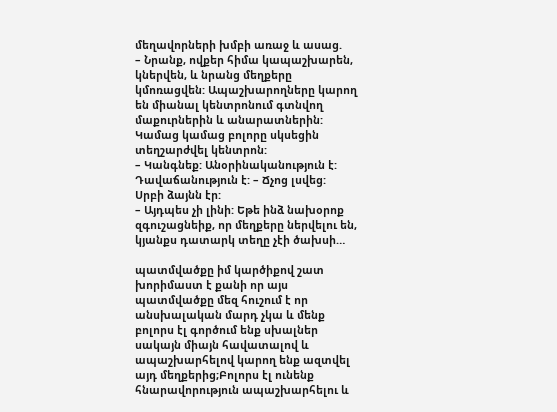մեղավորների խմբի առաջ և ասաց.
– Նրանք, ովքեր հիմա կապաշխարեն, կներվեն, և նրանց մեղքերը կմոռացվեն: Ապաշխարողները կարող են միանալ կենտրոնում գտնվող մաքուրներին և անարատներին: Կամաց կամաց բոլորը սկսեցին տեղշարժվել կենտրոն:
– Կանգնեք: Անօրինականություն է: Դավաճանություն է: – Ճչոց լսվեց:
Սրբի ձայնն էր:
– Այդպես չի լինի: Եթե ինձ նախօրոք զգուշացնեիք, որ մեղքերը ներվելու են, կյանքս դատարկ տեղը չէի ծախսի…

պատմվածքը իմ կարծիքով շատ խորիմաստ է քանի որ այս պատմվածքը մեզ հուշում է որ անսխալական մարդ չկա և մենք բոլորս էլ գործում ենք սխալներ սակայն միայն հավատալով և ապաշխարհելով կարող ենք ազտվել այդ մեղքերից;Բոլորս էլ ունենք հնարավորություն ապաշխարհելու և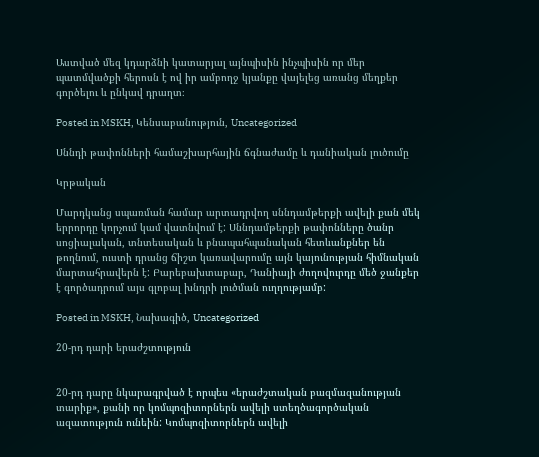Աստված մեզ կդարձնի կատարյալ այնպիսին ինչպիսին որ մեր պատմվածքի հերոսն է ով իր ամբողջ կյանքը վայելեց առանց մեղքեր գործելու և ընկավ դրաղտ։

Posted in MSKH, Կենսաբանություն, Uncategorized

Սննդի թափոնների համաշխարհային ճգնաժամը և դանիական լուծումը

Կրթական

Մարդկանց սպառման համար արտադրվող սննդամթերքի ավելի քան մեկ երրորդը կորչում կամ վատնվում է: Սննդամթերքի թափոնները ծանր սոցիալական, տնտեսական և բնապահպանական հետևանքներ են թողնում, ուստի դրանց ճիշտ կառավարումը այն կայունության հիմնական մարտահրավերն է: Բարեբախտաբար, Դանիայի ժողովուրդը մեծ ջանքեր է գործադրում այս գլոբալ խնդրի լուծման ուղղությամբ:

Posted in MSKH, Նախագիծ, Uncategorized

20-րդ դարի երաժշտություն


20-րդ դարը նկարագրված է որպես «երաժշտական բազմազանության տարիք», քանի որ կոմպոզիտորներն ավելի ստեղծագործական ազատություն ունեին: Կոմպոզիտորներն ավելի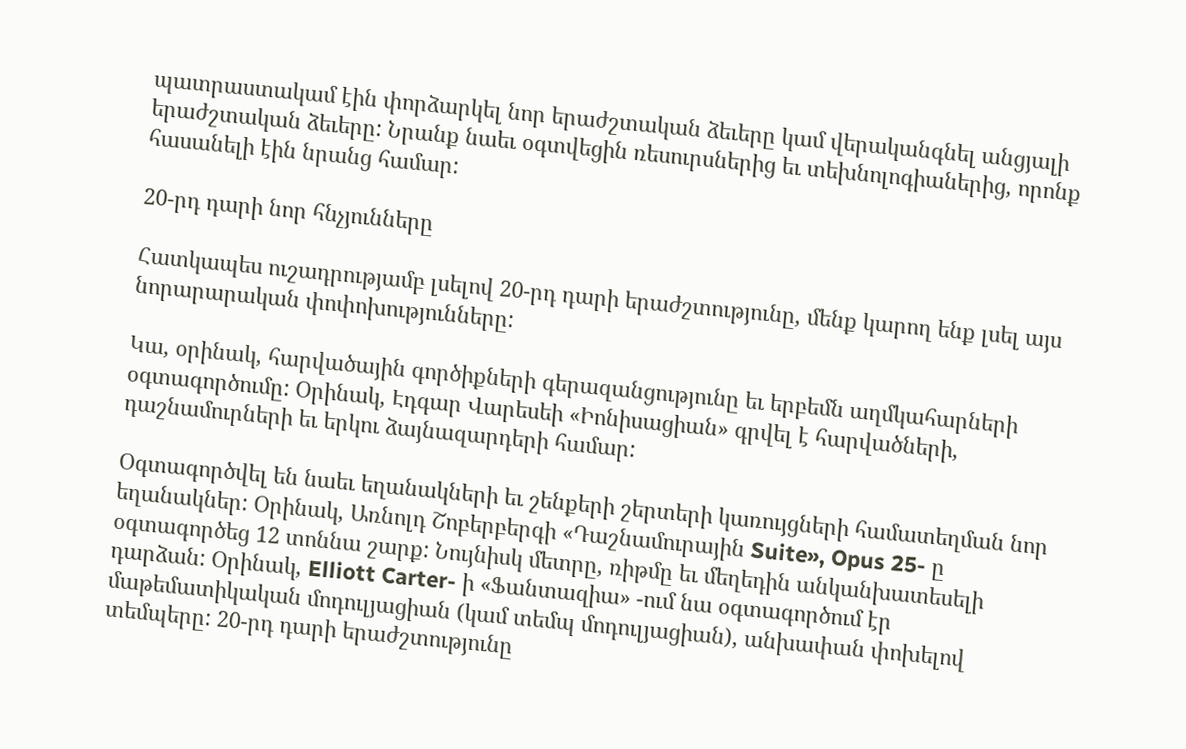պատրաստակամ էին փորձարկել նոր երաժշտական ձեւերը կամ վերականգնել անցյալի երաժշտական ձեւերը: Նրանք նաեւ օգտվեցին ռեսուրսներից եւ տեխնոլոգիաներից, որոնք հասանելի էին նրանց համար:

20-րդ դարի նոր հնչյունները

Հատկապես ուշադրությամբ լսելով 20-րդ դարի երաժշտությունը, մենք կարող ենք լսել այս նորարարական փոփոխությունները:

Կա, օրինակ, հարվածային գործիքների գերազանցությունը եւ երբեմն աղմկահարների օգտագործումը: Օրինակ, Էդգար Վարեսեի «Իոնիսացիան» գրվել է հարվածների, դաշնամուրների եւ երկու ձայնազարդերի համար:

Օգտագործվել են նաեւ եղանակների եւ շենքերի շերտերի կառույցների համատեղման նոր եղանակներ: Օրինակ, Առնոլդ Շոբերբերգի «Դաշնամուրային Suite», Opus 25- ը օգտագործեց 12 տոննա շարք: Նույնիսկ մետրը, ռիթմը եւ մեղեդին անկանխատեսելի դարձան: Օրինակ, Elliott Carter- ի «Ֆանտազիա» -ում նա օգտագործում էր մաթեմատիկական մոդուլյացիան (կամ տեմպ մոդուլյացիան), անխափան փոխելով տեմպերը: 20-րդ դարի երաժշտությունը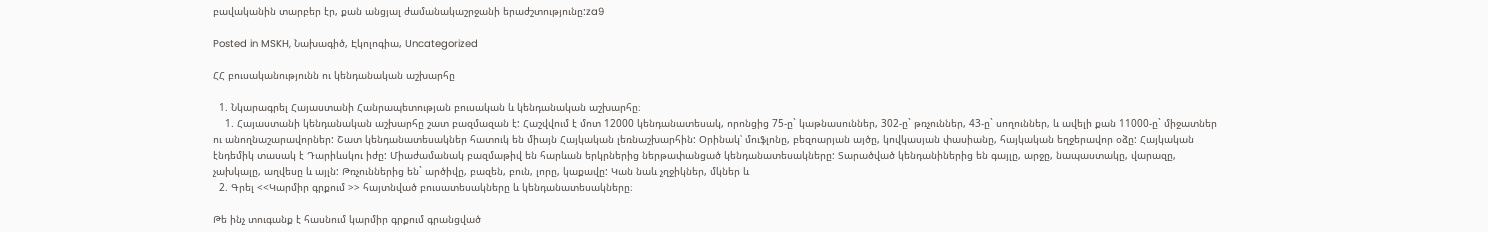բավականին տարբեր էր, քան անցյալ ժամանակաշրջանի երաժշտությունը:za9

Posted in MSKH, Նախագիծ, Էկոլոգիա, Uncategorized

ՀՀ բուսականությունն ու կենդանական աշխարհը

  1. Նկարագրել Հայաստանի Հանրապետության բուսական և կենդանական աշխարհը։
    1. Հայաստանի կենդանական աշխարհը շատ բազմազան է: Հաշվվում է մոտ 12000 կենդանատեսակ, որոնցից 75-ը` կաթնասուններ, 302-ը` թռչուններ, 43-ը` սողուններ, և ավելի քան 11000-ը` միջատներ ու անողնաշարավորներ: Շատ կենդանատեսակներ հատուկ են միայն Հայկական լեռնաշխարհին: Օրինակ՝ մուֆլոնը, բեզոարյան այծը, կովկասյան փասիանը, հայկական եղջերավոր օձը: Հայկական էնդեմիկ տասակ է Դարիևսկու իժը: Միաժամանակ բազմաթիվ են հարևան երկրներից ներթափանցած կենդանատեսակները: Տարածված կենդանիներից են գայլը, արջը, նապաստակը, վարազը, չախկալը, աղվեսը և այլն: Թռչուններից են` արծիվը, բազեն, բուն, լորը, կաքավը: Կան նաև չղջիկներ, մկներ և
  2. Գրել <<Կարմիր գրքում >> հայտնված բուսատեսակները և կենդանատեսակները։

Թե ինչ տուգանք է հասնում կարմիր գրքում գրանցված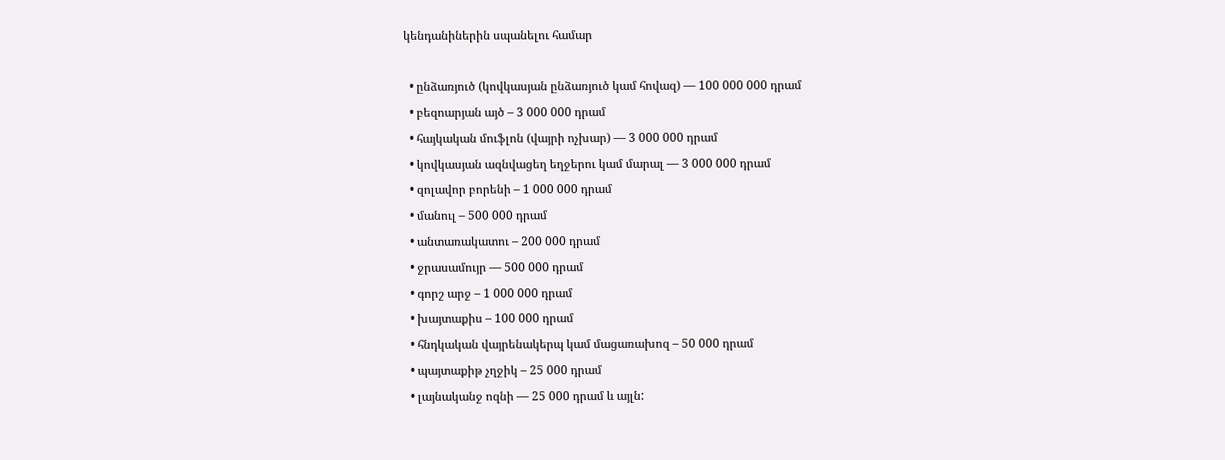կենդանիներին սպանելու համար

  • ընձառյուծ (կովկասյան ընձառյուծ կամ հովազ) — 100 000 000 դրամ
  • բեզոարյան այծ – 3 000 000 դրամ
  • հայկական մուֆլոն (վայրի ոչխար) — 3 000 000 դրամ
  • կովկասյան ազնվացեղ եղջերու կամ մարալ — 3 000 000 դրամ
  • զոլավոր բորենի – 1 000 000 դրամ
  • մանուլ – 500 000 դրամ
  • անտառակատու – 200 000 դրամ
  • ջրասամույր — 500 000 դրամ
  • գորշ արջ – 1 000 000 դրամ
  • խայտաքիս – 100 000 դրամ
  • հնդկական վայրենակերպ կամ մացառախոզ – 50 000 դրամ
  • պայտաքիթ չղջիկ – 25 000 դրամ
  • լայնականջ ոզնի — 25 000 դրամ և այլն: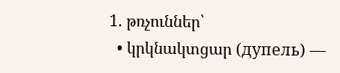1. թռչուններ՝
  • կրկնակտցար (дупель) —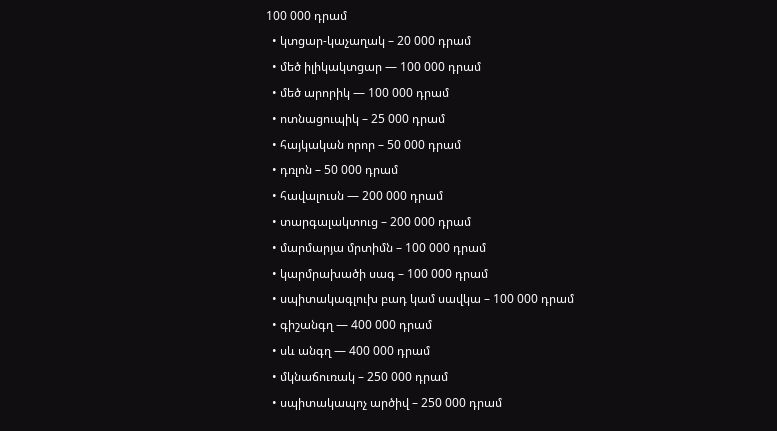100 000 դրամ
  • կտցար-կաչաղակ – 20 000 դրամ
  • մեծ իլիկակտցար — 100 000 դրամ
  • մեծ արորիկ — 100 000 դրամ
  • ոտնացուպիկ – 25 000 դրամ
  • հայկական որոր – 50 000 դրամ
  • դռլոն – 50 000 դրամ
  • հավալուսն — 200 000 դրամ
  • տարգալակտուց – 200 000 դրամ
  • մարմարյա մրտիմն – 100 000 դրամ
  • կարմրախածի սագ – 100 000 դրամ
  • սպիտակագլուխ բադ կամ սավկա – 100 000 դրամ
  • գիշանգղ — 400 000 դրամ
  • սև անգղ — 400 000 դրամ
  • մկնաճուռակ – 250 000 դրամ
  • սպիտակապոչ արծիվ – 250 000 դրամ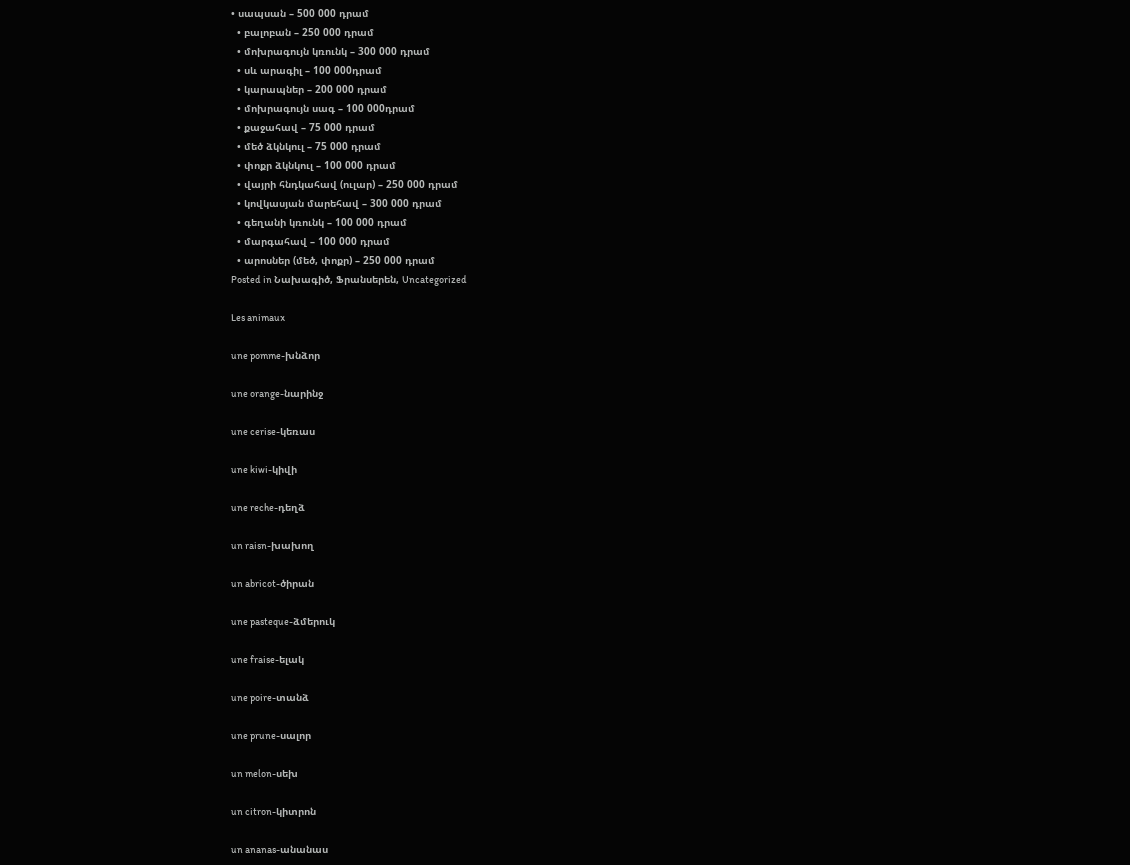• սապսան – 500 000 դրամ
  • բալոբան – 250 000 դրամ
  • մոխրագույն կռունկ – 300 000 դրամ
  • սև արագիլ – 100 000դրամ
  • կարապներ – 200 000 դրամ
  • մոխրագույն սագ – 100 000դրամ
  • քաջահավ – 75 000 դրամ
  • մեծ ձկնկուլ – 75 000 դրամ
  • փոքր ձկնկուլ – 100 000 դրամ
  • վայրի հնդկահավ (ուլար) – 250 000 դրամ
  • կովկասյան մարեհավ – 300 000 դրամ
  • գեղանի կռունկ – 100 000 դրամ
  • մարգահավ – 100 000 դրամ
  • արոսներ (մեծ, փոքր) – 250 000 դրամ
Posted in Նախագիծ, Ֆրանսերեն, Uncategorized

Les animaux

une pomme-խնձոր

une orange-նարինջ

une cerise-կեռաս

une kiwi-կիվի

une reche-դեղձ

un raisn-խախող

un abricot-ծիրան

une pasteque-ձմերուկ

une fraise-ելակ

une poire-տանձ

une prune-սալոր

un melon-սեխ

un citron-կիտրոն

un ananas-անանաս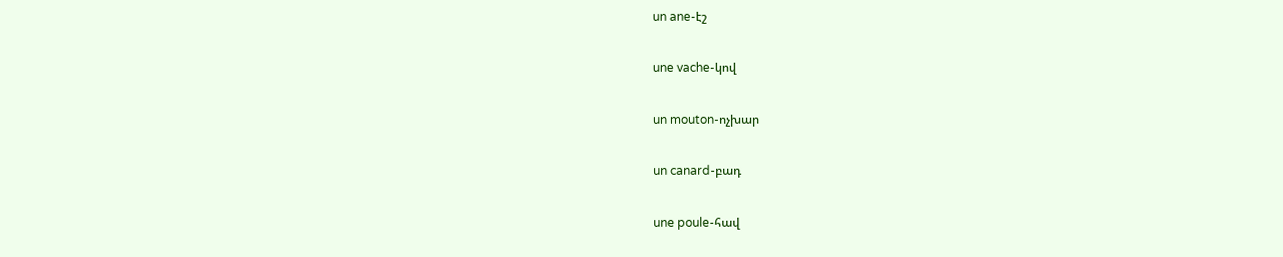un ane-էշ

une vache-կով

un mouton-ոչխար

un canard-բադ

une poule-հավ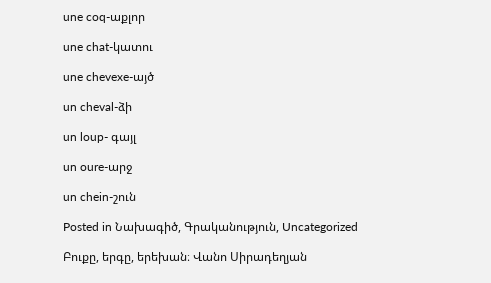une coq-աքլոր

une chat-կատու

une chevexe-այծ

un cheval-ձի

un loup- գայլ

un oure-արջ

un chein-շուն

Posted in Նախագիծ, Գրականություն, Uncategorized

Բուքը, երգը, երեխան։ Վանո Սիրադեղյան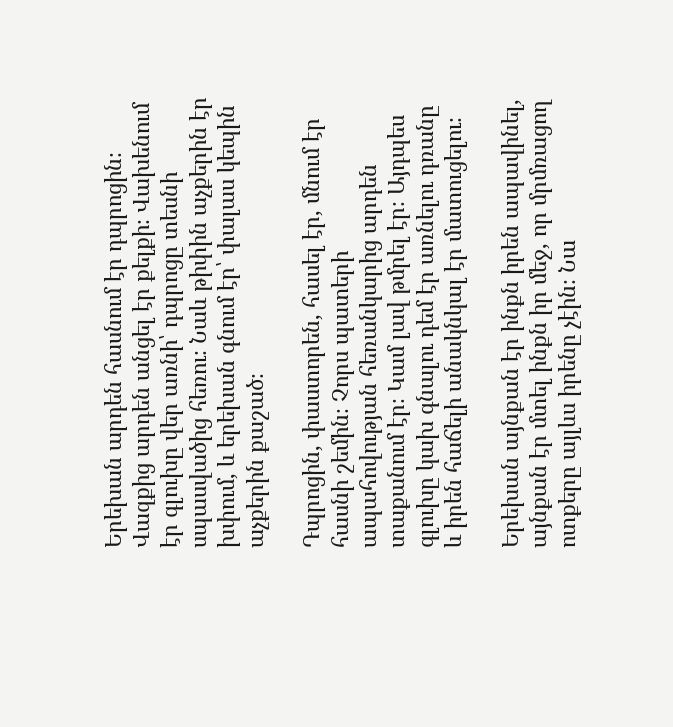Երեխան արդեն հասնում էր դպրոցին։ Վազքից արդեն անցել էր քելքի։ Վախենում էր գլուխը վեր առնի՝ դպրոցը տեսնի սպասվածից հեռու։ Նաև թիփին աչքերին էր խփում, և երեխան գնում էր՝ փալաս կեպին աչքերին քաշած։

Դպրոցին, փաստորեն, հասել էր, մնում էր հասնի շեմին։ Չորս պատերի ապահովության հեռանկարից արդեն տաքանում էր։ Կամ լավ թմրել էր։ Այդպես գլուխը կախ գնալու դեմ էր առնելու դռանը և իրեն հաճելի անակնկալ էր մատուցելու։

Երեխան այնքան էր ինքն իրեն ապավինել, այնքան էր մտել ինքն իր մեջ, որ մրմռացող ոտքերը այլևս իրենը չէին։ Նա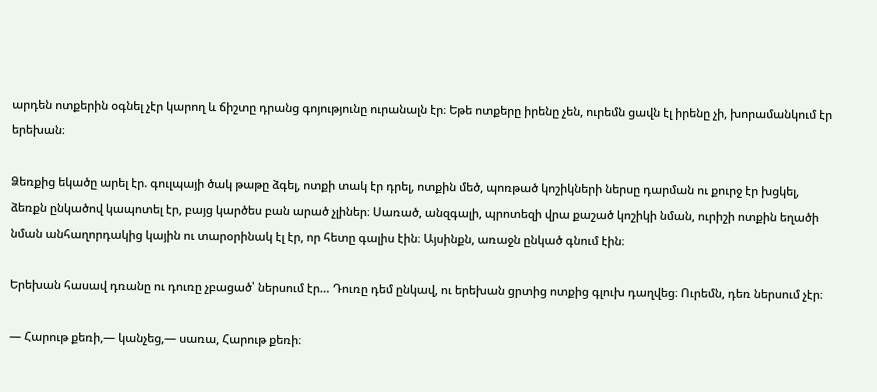արդեն ոտքերին օգնել չէր կարող և ճիշտը դրանց գոյությունը ուրանալն էր։ Եթե ոտքերը իրենը չեն, ուրեմն ցավն էլ իրենը չի, խորամանկում էր երեխան։

Ձեռքից եկածը արել էր. գուլպայի ծակ թաթը ձգել, ոտքի տակ էր դրել, ոտքին մեծ, պոռթած կոշիկների ներսը դարման ու քուրջ էր խցկել, ձեռքն ընկածով կապոտել էր, բայց կարծես բան արած չլիներ։ Սառած, անզգալի, պրոտեզի վրա քաշած կոշիկի նման, ուրիշի ոտքին եղածի նման անհաղորդակից կային ու տարօրինակ էլ էր, որ հետը գալիս էին։ Այսինքն, առաջն ընկած գնում էին։

Երեխան հասավ դռանը ու դուռը չբացած՝ ներսում էր… Դուռը դեմ ընկավ, ու երեխան ցրտից ոտքից գլուխ դաղվեց։ Ուրեմն, դեռ ներսում չէր։

— Հարութ քեռի,— կանչեց,— սառա, Հարութ քեռի։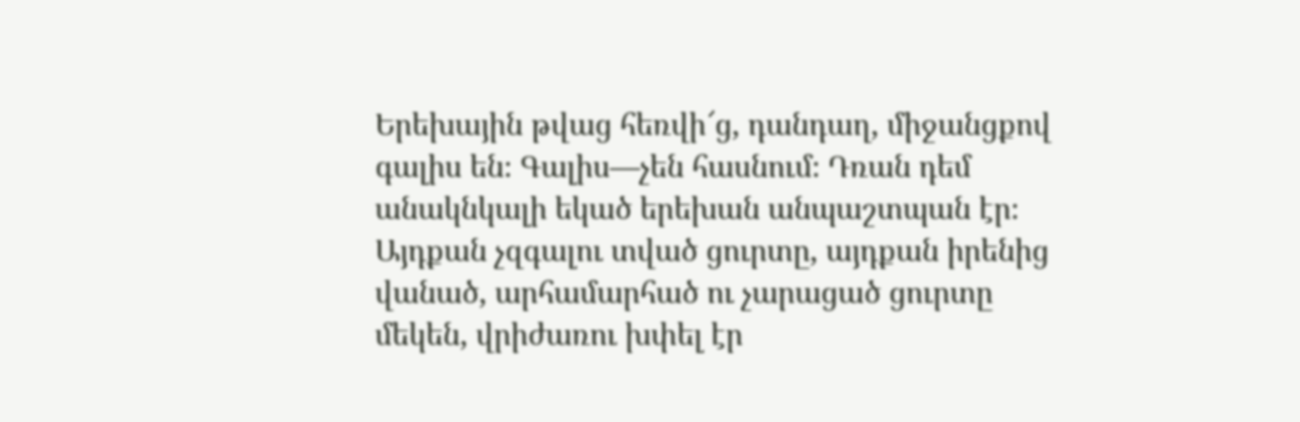Երեխային թվաց հեռվի՜ց, դանդաղ, միջանցքով գալիս են։ Գալիս—չեն հասնում։ Դռան դեմ անակնկալի եկած երեխան անպաշտպան էր։ Այդքան չզգալու տված ցուրտը, այդքան իրենից վանած, արհամարհած ու չարացած ցուրտը մեկեն, վրիժառու խփել էր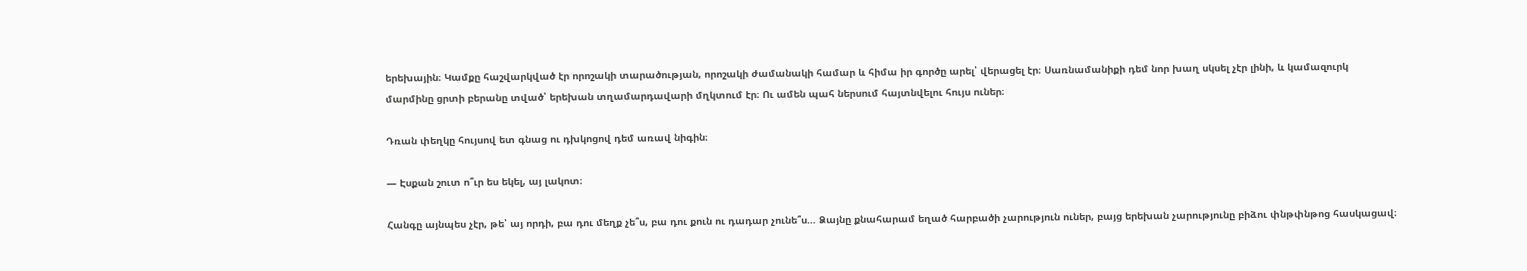երեխային։ Կամքը հաշվարկված էր որոշակի տարածության, որոշակի ժամանակի համար և հիմա իր գործը արել՝ վերացել էր։ Սառնամանիքի դեմ նոր խաղ սկսել չէր լինի, և կամազուրկ մարմինը ցրտի բերանը տված՝ երեխան տղամարդավարի մղկտում էր։ Ու ամեն պահ ներսում հայտնվելու հույս ուներ։

Դռան փեղկը հույսով ետ գնաց ու դխկոցով դեմ առավ նիգին։

— Էսքան շուտ ո՞ւր ես եկել, այ լակոտ։

Հանգը այնպես չէր, թե՝ այ որդի, բա դու մեղք չե՞ս, բա դու քուն ու դադար չունե՞ս… Ձայնը քնահարամ եղած հարբածի չարություն ուներ, բայց երեխան չարությունը բիձու փնթփնթոց հասկացավ։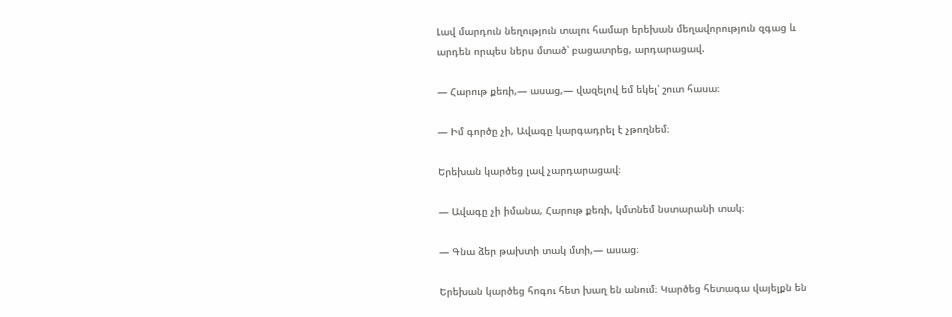Լավ մարդուն նեղություն տալու համար երեխան մեղավորություն զգաց և արդեն որպես ներս մտած՝ բացատրեց, արդարացավ.

— Հարութ քեռի,— ասաց,— վազելով եմ եկել՝ շուտ հասա։

— Իմ գործը չի, Ավագը կարգադրել է չթողնեմ։

Երեխան կարծեց լավ չարդարացավ։

— Ավագը չի իմանա, Հարութ քեռի, կմտնեմ նստարանի տակ։

— Գնա ձեր թախտի տակ մտի,— ասաց։

Երեխան կարծեց հոգու հետ խաղ են անում։ Կարծեց հետագա վայելքն են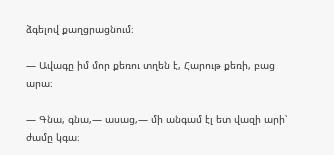ձգելով քաղցրացնում։

— Ավագը իմ մոր քեռու տղեն է, Հարութ քեռի, բաց արա։

— Գնա, գնա,— ասաց,— մի անգամ էլ ետ վազի արի՝ ժամը կգա։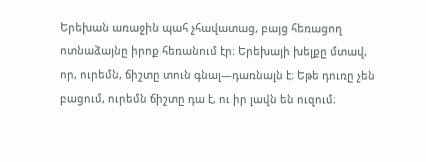Երեխան առաջին պահ չհավատաց, բայց հեռացող ոտնաձայնը իրոք հեռանում էր։ Երեխայի խելքը մտավ, որ, ուրեմն, ճիշտը տուն գնալ—դառնալն է։ Եթե դուռը չեն բացում, ուրեմն ճիշտը դա է, ու իր լավն են ուզում։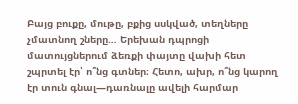Բայց բուքը, մութը, բքից սսկված, տեղները չմատնող շները… Երեխան դպրոցի մատույցներում ձեռքի փայտը վախի հետ շպրտել էր՝ ո՞նց գտներ։ Հետո, ախր, ո՞նց կարող էր տուն գնալ—դառնալը ավելի հարմար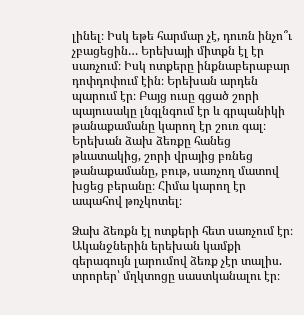լինել։ Իսկ եթե հարմար չէ, դուռն ինչո՞ւ չբացեցին… Երեխայի միտքն էլ էր սառչում։ Իսկ ոտքերը ինքնաբերաբար դոփդոփում էին։ Երեխան արդեն պարում էր։ Բայց ուսը գցած շորի պայուսակը լնգլնգում էր և գրպանիկի թանաքամանը կարող էր շուռ գալ։ Երեխան ձախ ձեռքը հանեց թևատակից, շորի վրայից բռնեց թանաքամանը, բութ, սառչող մատով խցեց բերանը։ Հիմա կարող էր ապահով թռչկոտել։

Ձախ ձեռքն էլ ոտքերի հետ սառչում էր։ Ականջներին երեխան կամքի գերագույն լարումով ձեռք չէր տալիս. տրորեր՝ մղկտոցը սաստկանալու էր։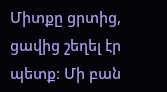Միտքը ցրտից, ցավից շեղել էր պետք։ Մի բան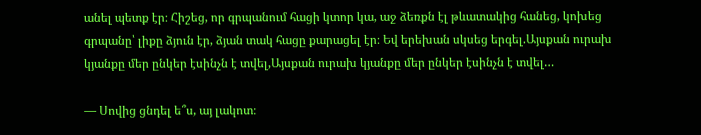անել պետք էր։ Հիշեց, որ գրպանում հացի կտոր կա, աջ ձեռքն էլ թևատակից հանեց, կոխեց գրպանը՝ լիքը ձյուն էր, ձյան տակ հացը քարացել էր։ Եվ երեխան սկսեց երգել.Այսքան ուրախ կյանքը մեր ընկեր էսինչն է տվել,Այսքան ուրախ կյանքը մեր ընկեր էսինչն է տվել…

— Սովից ցնդել ե՞ս, այ լակոտ։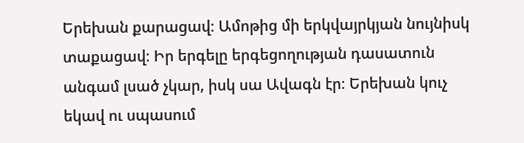Երեխան քարացավ։ Ամոթից մի երկվայրկյան նույնիսկ տաքացավ։ Իր երգելը երգեցողության դասատուն անգամ լսած չկար, իսկ սա Ավագն էր։ Երեխան կուչ եկավ ու սպասում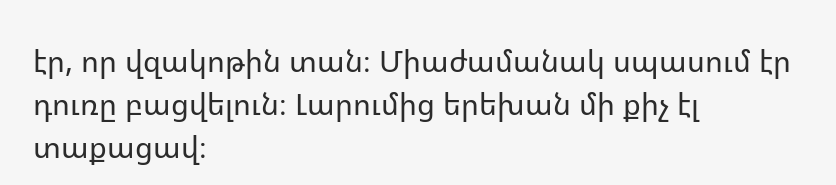էր, որ վզակոթին տան։ Միաժամանակ սպասում էր դուռը բացվելուն։ Լարումից երեխան մի քիչ էլ տաքացավ։